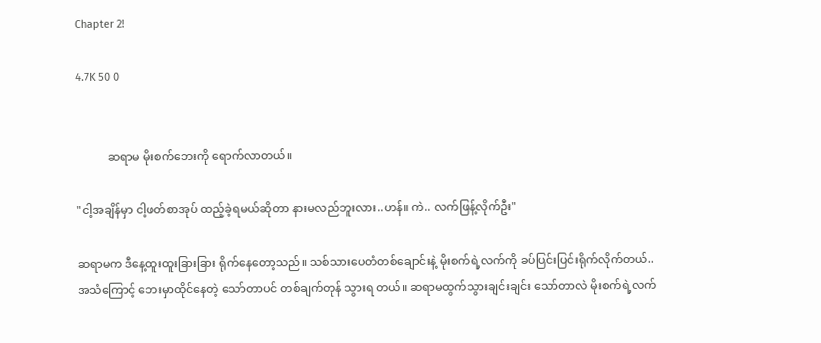Chapter 2!

4.7K 50 0


           ဆရာမ မိုးစက်ဘေးကို ရောက်လာတယ်။

"ငါ့အချိန်မှာ ငါ့ဖတ်စာအုပ် ထည့်ခဲ့ရမယ်ဆိုတာ နားမလည်ဘူးလား..ဟန်။ ကဲ.. လက်ဖြန့်လိုက်ဦး"

ဆရာမက ဒီနေ့ထူးထူးခြားခြား ရိုက်နေတော့သည်။ သစ်သားပေတံတစ်ချောင်းနဲ့ မိုးစက်ရဲ့လက်ကို ခပ်ပြင်းပြင်းရိုက်လိုက်တယ်.. အသံကြောင့် ဘေးမှာထိုင်နေတဲ့ သော်တာပင် တစ်ချက်တုန် သွားရ တယ်။ ဆရာမထွက်သွားချင်းချင်း သော်တာလဲ မိုးစက်ရဲ့လက်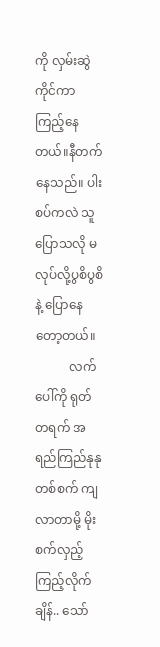ကို လှမ်းဆွဲကိုင်ကာ ကြည့်နေတယ်။နီတက်နေသည်။ ပါးစပ်ကလဲ သူပြောသလို မလုပ်လို့ပွစိပွစိနဲ့ ပြောနေတော့တယ်။
           လက်ပေါ်ကို ရုတ်တရက် အရည်ကြည်နုနုတစ်စက် ကျလာတာမို့ မိုးစက်လှည့်ကြည့်လိုက်ချိန်.. သော်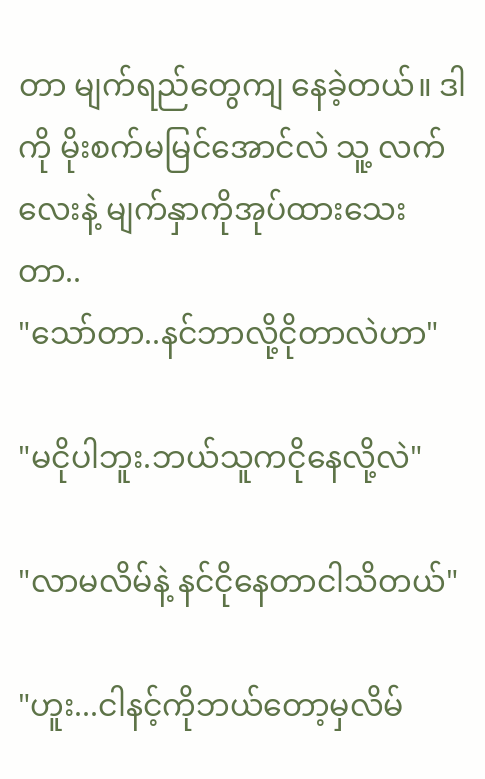တာ မျက်ရည်တွေကျ နေခဲ့တယ်။ ဒါကို မိုးစက်မမြင်အောင်လဲ သူ့ လက်လေးနဲ့ မျက်နှာကိုအုပ်ထားသေးတာ..
"သော်တာ..နင်ဘာလို့ငိုတာလဲဟာ"

"မငိုပါဘူး.ဘယ်သူကငိုနေလို့လဲ"

"လာမလိမ်နဲ့ နင်ငိုနေတာငါသိတယ်"

"ဟူး...ငါနင့်ကိုဘယ်တော့မှလိမ်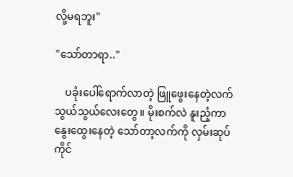လို့မရဘူး"

"သော်တာရာ.."

    ပခုံးပေါ်ရောက်လာတဲ့ ဖြူဖွေးနေတဲ့လက်သွယ်သွယ်လေးတွေ။ မိုးစက်လဲ နူးညံ့ကာနွေးထွေးနေတဲ့ သော်တာ့လက်ကို လှမ်းဆုပ်ကိုင်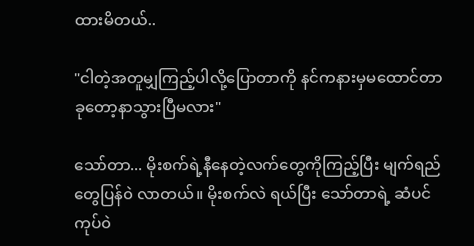ထားမိတယ်..

"ငါတဲ့အတူမျှကြည့်ပါလို့ပြောတာကို နင်ကနားမှမထောင်တာ ခုတော့နာသွားပြီမလား"

သော်တာ... မိုးစက်ရဲ့နီနေတဲ့လက်တွေကိုကြည့်ပြီး မျက်ရည်တွေပြန်၀ဲ လာတယ်။ မိုးစက်လဲ ရယ်ပြီး သော်တာရဲ့ ဆံပင်ကုပ်၀ဲ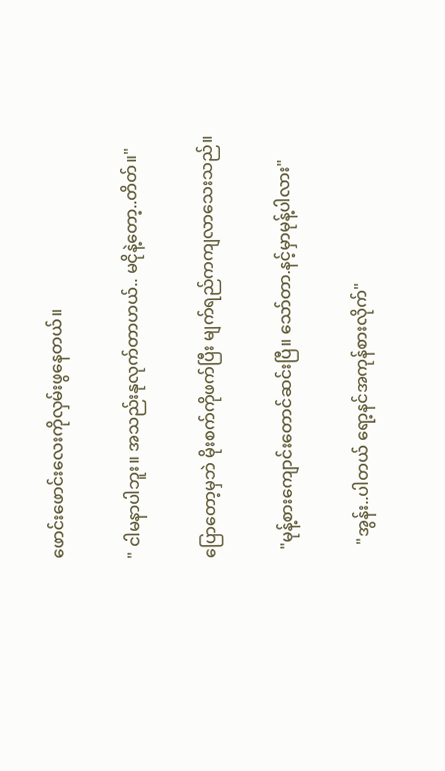ဖောင်းဖောင်းလေးကိုလှမ်းဖွနေတယ်။

" ငါမနာပါဘူး။ အသည်းနုလုက်တာဟယ်.. မငိုနဲ့တော့..တိတ်။"

ပြောတော့မှဘဲ မိုးစက်ကိုဖက်ပြီး မျက်ရည်ကကျလာသေးသည်။

  "မုန့်စားကျောင်းတောင်ဆင်းပြီ။ သော်တာ.နင့်မှာမုန့်ပါလား"

   "အွန်း..ပါတယ် ရော့နင်အကုန်စားလိုက်"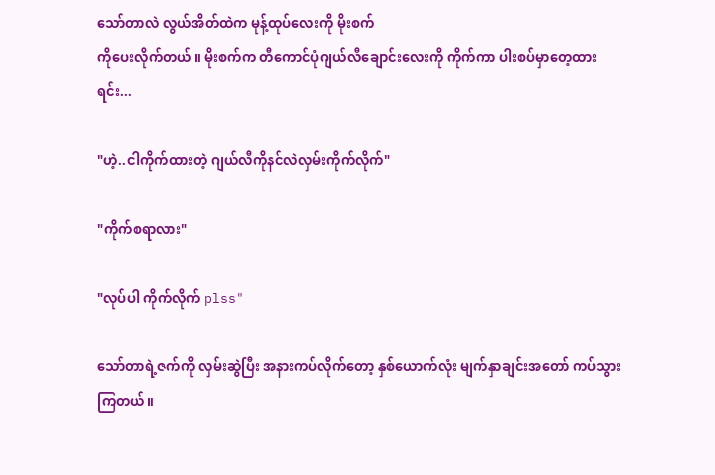သော်တာလဲ လွယ်အိတ်ထဲက မုန့်ထုပ်လေးကို မိုးစက်
ကိုပေးလိုက်တယ်။ မိုးစက်က တီကောင်ပုံဂျယ်လီချောင်းလေးကို ကိုက်ကာ ပါးစပ်မှာတေ့ထားရင်း...

"ဟဲ့..ငါကိုက်ထားတဲ့ ဂျယ်လီကိုနင်လဲလှမ်းကိုက်လိုက်"

"ကိုက်စရာလား"

"လုပ်ပါ ကိုက်လိုက် plss"

သော်တာရဲ့ဇက်ကို လှမ်းဆွဲပြီး အနားကပ်လိုက်တော့ နှစ်ယောက်လုံး မျက်နှာချင်းအတော် ကပ်သွားကြတယ်။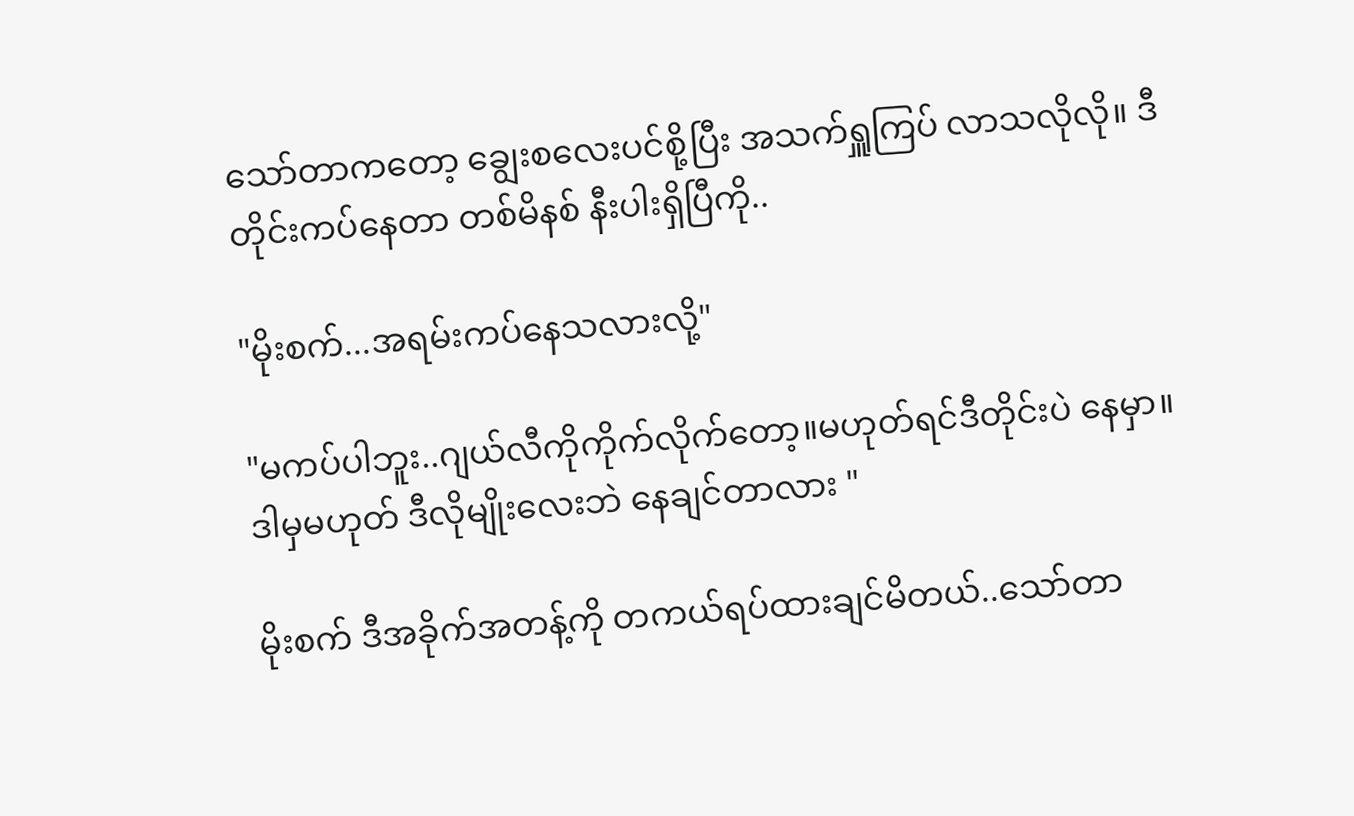သော်တာကတော့ ချွေးစလေးပင်စို့ပြီး အသက်ရှူကြပ် လာသလိုလို။ ဒီတိုင်းကပ်နေတာ တစ်မိနစ် နီးပါးရှိပြီကို..

"မိုးစက်...အရမ်းကပ်နေသလားလို့"

"မကပ်ပါဘူး..ဂျယ်လီကိုကိုက်လိုက်တော့။မဟုတ်ရင်ဒီတိုင်းပဲ နေမှာ။ ဒါမှမဟုတ် ဒီလိုမျိုးလေးဘဲ နေချင်တာလား "

မိုးစက် ဒီအခိုက်အတန့်ကို တကယ်ရပ်ထားချင်မိတယ်..သော်တာ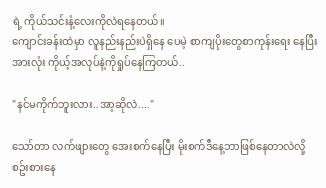ရဲ့ ကိုယ်သင်းနံ့လေးကိုလဲရနေတယ်။
ကျောင်းခန်းထဲမှာ လူနည်းနည်းပဲရှိနေ ပေမဲ့ စာကျပိုးတွေစာကုန်းရေး နေပြီးအားလုံး ကိုယ့်အလုပ်နဲ့ကိုရှုပ်နေကြတယ်..

"နင်မကိုက်ဘူးလား..အာ့ဆိုလဲ...."

သော်တာ လက်ဖျားတွေ အေးစက်နေပြီး မိုးစက်ဒီနေ့ဘာဖြစ်နေတာလဲလို့ စဥ်းစားနေ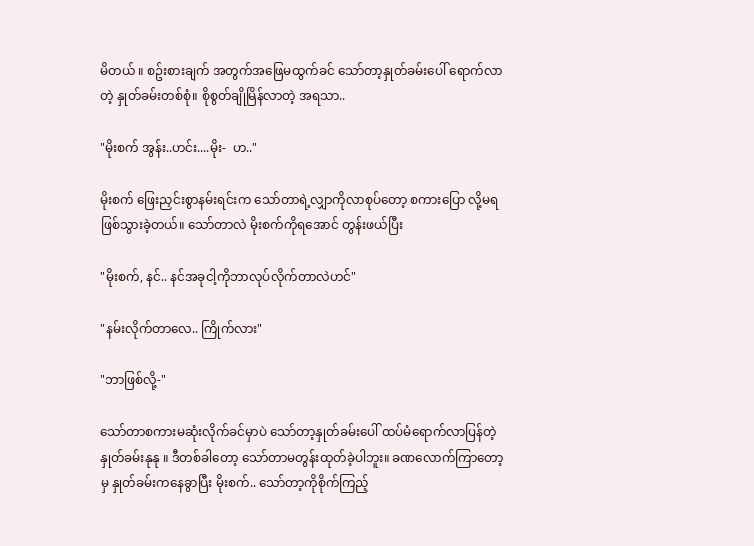မိတယ် ။ စဥ်းစားချက် အတွက်အဖြေမထွက်ခင် သော်တာ့နှုတ်ခမ်းပေါ် ရောက်လာတဲ့ နှုတ်ခမ်းတစ်စုံ။ စိုစွတ်ချိုမြိန်လာတဲ့ အရသာ..

"မိုးစက် အွန်း..ဟင်း....မိုး-  ဟ.."

မိုးစက် ဖြေးညှင်းစွာနမ်းရင်းက သော်တာရဲ့လျှာကိုလာစုပ်တော့ စကားပြော လို့မရဖြစ်သွားခဲ့တယ်။ သော်တာလဲ မိုးစက်ကိုရအောင် တွန်းဖယ်ပြီး

"မိုးစက်, နင်.. နင်အခုငါ့ကိုဘာလုပ်လိုက်တာလဲဟင်"

"နမ်းလိုက်တာလေ.. ကြိုက်လား"

"ဘာဖြစ်လို့-"

သော်တာစကားမဆုံးလိုက်ခင်မှာပဲ သော်တာ့နှုတ်ခမ်းပေါ် ထပ်မံရောက်လာပြန်တဲ့ နှုတ်ခမ်းနုနု ။ ဒီတစ်ခါတော့ သော်တာမတွန်းထုတ်ခဲ့ပါဘူး။ ခဏလောက်ကြာတော့မှ နှုတ်ခမ်းကနေခွာပြီး မိုးစက်.. သော်တာ့ကိုစိုက်ကြည့်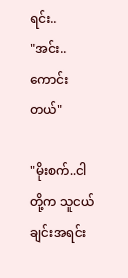ရင်း..
"အင်း..ကောင်းတယ်"

"မိုးစက်..ငါတို့က သူငယ်ချင်းအရင်း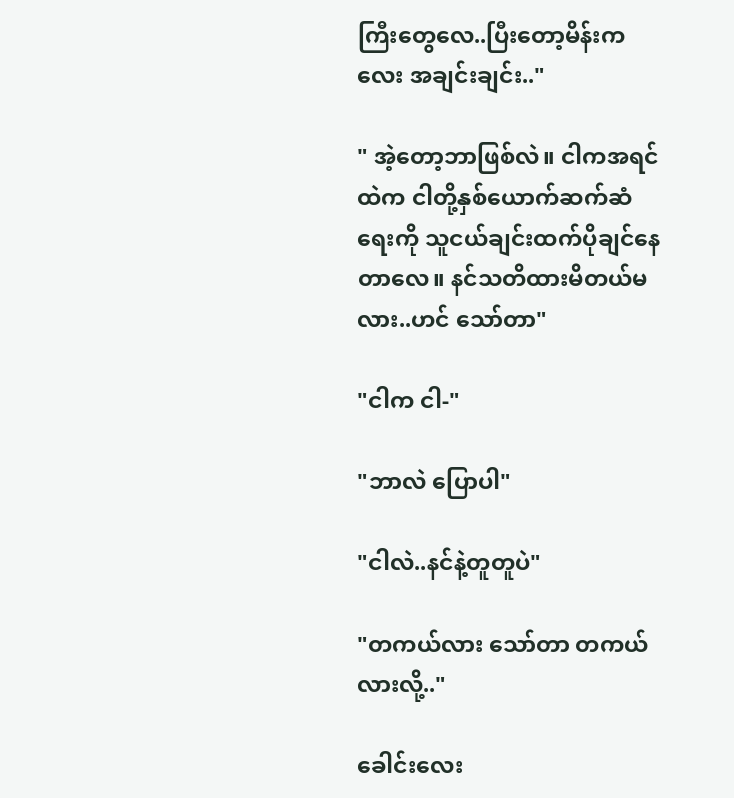ကြီးတွေလေ..ပြီးတော့မိန်းကလေး အချင်းချင်း.."

" အဲ့တော့ဘာဖြစ်လဲ။ ငါကအရင်ထဲက ငါတို့နှစ်ယောက်ဆက်ဆံရေးကို သူငယ်ချင်းထက်ပိုချင်နေတာလေ။ နင်သတိထားမိတယ်မလား..ဟင် သော်တာ"

"ငါက ငါ-"

"ဘာလဲ ပြောပါ"

"ငါလဲ..နင်နဲ့တူတူပဲ"

"တကယ်လား သော်တာ တကယ်လားလို့.."

ခေါင်းလေး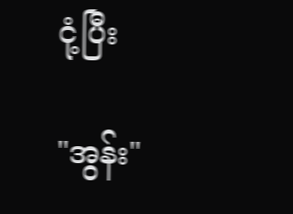ငုံ့ပြီး

"အွန်း"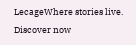LecageWhere stories live. Discover now